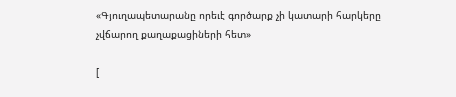«Գյուղապետարանը որեւէ գործարք չի կատարի հարկերը չվճարող քաղաքացիների հետ»

[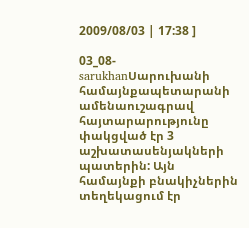2009/08/03 | 17:38 ]

03_08-sarukhanՍարուխանի համայնքապետարանի ամենաուշագրավ հայտարարությունը փակցված էր 3 աշխատասենյակների պատերին: Այն համայնքի բնակիչներին տեղեկացում էր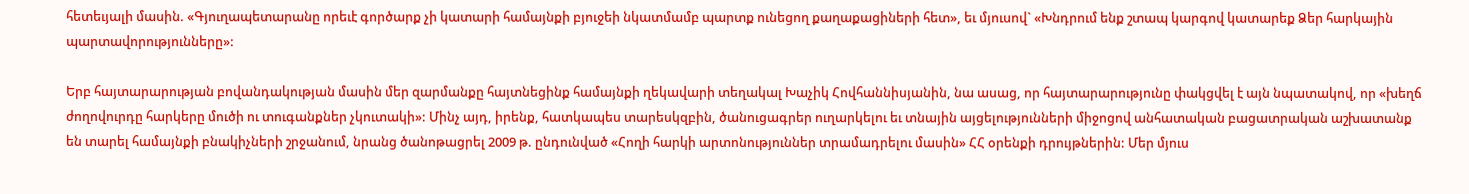հետեւյալի մասին. «Գյուղապետարանը որեւէ գործարք չի կատարի համայնքի բյուջեի նկատմամբ պարտք ունեցող քաղաքացիների հետ», եւ մյուսով` «Խնդրում ենք շտապ կարգով կատարեք Ձեր հարկային պարտավորությունները»:

Երբ հայտարարության բովանդակության մասին մեր զարմանքը հայտնեցինք համայնքի ղեկավարի տեղակալ Խաչիկ Հովհաննիսյանին, նա ասաց, որ հայտարարությունը փակցվել է այն նպատակով, որ «խեղճ ժողովուրդը հարկերը մուծի ու տուգանքներ չկուտակի»: Մինչ այդ, իրենք, հատկապես տարեսկզբին, ծանուցագրեր ուղարկելու եւ տնային այցելությունների միջոցով անհատական բացատրական աշխատանք են տարել համայնքի բնակիչների շրջանում, նրանց ծանոթացրել 2009 թ. ընդունված «Հողի հարկի արտոնություններ տրամադրելու մասին» ՀՀ օրենքի դրույթներին: Մեր մյուս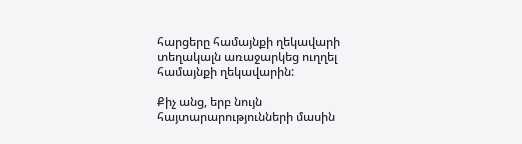հարցերը համայնքի ղեկավարի տեղակալն առաջարկեց ուղղել համայնքի ղեկավարին:

Քիչ անց, երբ նույն հայտարարությունների մասին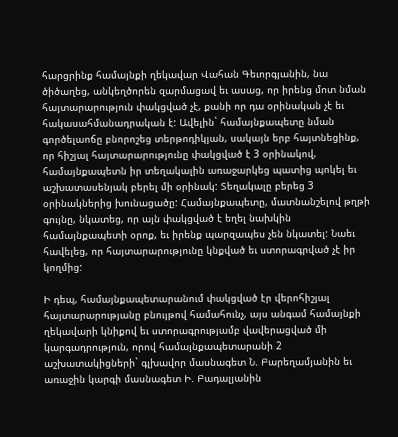հարցրինք համայնքի ղեկավար Վահան Գեւորգյանին, նա ծիծաղեց, անկեղծորեն զարմացավ եւ ասաց, որ իրենց մոտ նման հայտարարություն փակցված չէ, քանի որ դա օրինական չէ եւ հակասահմանադրական է: Ավելին` համայնքապետը նման գործելաոճը բնորոշեց տերթոդիկյան, սակայն երբ հայտնեցինք, որ հիշյալ հայտարարությունը փակցված է 3 օրինակով, համայնքապետն իր տեղակալին առաջարկեց պատից պոկել եւ աշխատասենյակ բերել մի օրինակ: Տեղակալը բերեց 3 օրինակներից խունացածը: Համայնքապետը, մատնանշելով թղթի գույնը, նկատեց, որ այն փակցված է եղել նախկին համայնքապետի օրոք, եւ իրենք պարզապես չեն նկատել: Նաեւ հավելեց, որ հայտարարությունը կնքված եւ ստորագրված չէ իր կողմից:

Ի դեպ, համայնքապետարանում փակցված էր վերոհիշյալ հայտարարությանը բնույթով համահունչ, այս անգամ համայնքի ղեկավարի կնիքով եւ ստորագրությամբ վավերացված մի կարգադրություն, որով համայնքապետարանի 2 աշխատակիցների` գլխավոր մասնագետ Ն. Բարեղամյանին եւ առաջին կարգի մասնագետ Ի. Բադալյանին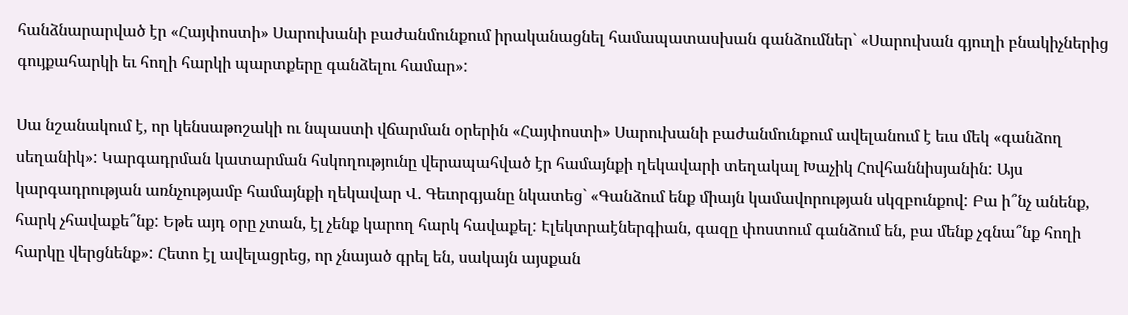հանձնարարված էր «Հայփոստի» Սարուխանի բաժանմունքում իրականացնել համապատասխան գանձումներ` «Սարուխան գյուղի բնակիչներից գույքահարկի եւ հողի հարկի պարտքերը գանձելու համար»:

Սա նշանակում է, որ կենսաթոշակի ու նպաստի վճարման օրերին «Հայփոստի» Սարուխանի բաժանմունքում ավելանում է եւս մեկ «գանձող սեղանիկ»: Կարգադրման կատարման հսկողությունը վերապահված էր համայնքի ղեկավարի տեղակալ Խաչիկ Հովհաննիսյանին: Այս կարգադրության առնչությամբ համայնքի ղեկավար Վ. Գեւորգյանը նկատեց` «Գանձում ենք միայն կամավորության սկզբունքով: Բա ի՞նչ անենք, հարկ չհավաքե՞նք: Եթե այդ օրը չտան, էլ չենք կարող հարկ հավաքել: Էլեկտրաէներգիան, գազը փոստում գանձում են, բա մենք չգնա՞նք հողի հարկը վերցնենք»: Հետո էլ ավելացրեց, որ չնայած գրել են, սակայն այսքան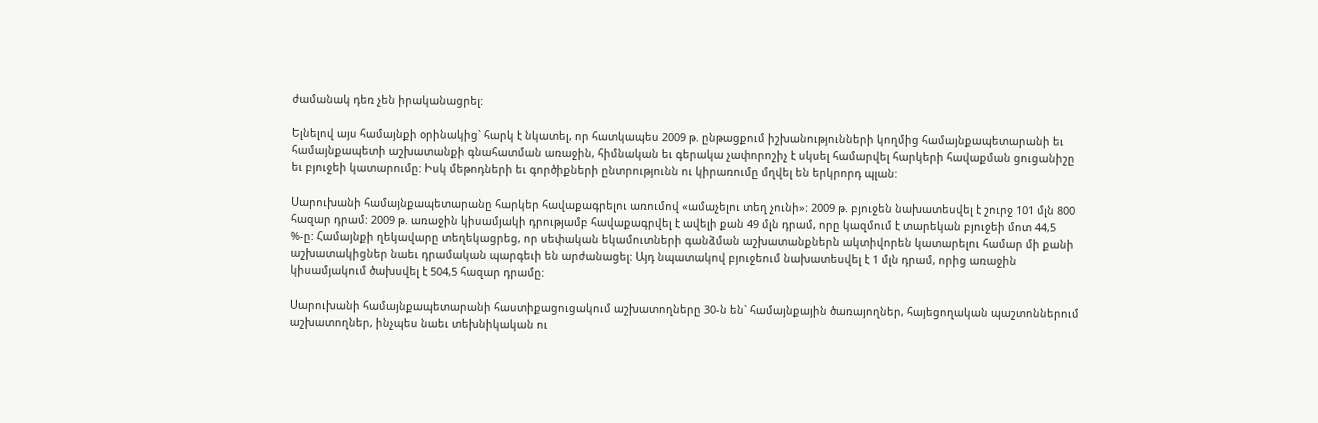ժամանակ դեռ չեն իրականացրել:

Ելնելով այս համայնքի օրինակից` հարկ է նկատել, որ հատկապես 2009 թ. ընթացքում իշխանությունների կողմից համայնքապետարանի եւ համայնքապետի աշխատանքի գնահատման առաջին, հիմնական եւ գերակա չափորոշիչ է սկսել համարվել հարկերի հավաքման ցուցանիշը եւ բյուջեի կատարումը: Իսկ մեթոդների եւ գործիքների ընտրությունն ու կիրառումը մղվել են երկրորդ պլան:

Սարուխանի համայնքապետարանը հարկեր հավաքագրելու առումով «ամաչելու տեղ չունի»: 2009 թ. բյուջեն նախատեսվել է շուրջ 101 մլն 800 հազար դրամ: 2009 թ. առաջին կիսամյակի դրությամբ հավաքագրվել է ավելի քան 49 մլն դրամ, որը կազմում է տարեկան բյուջեի մոտ 44,5 %-ը: Համայնքի ղեկավարը տեղեկացրեց, որ սեփական եկամուտների գանձման աշխատանքներն ակտիվորեն կատարելու համար մի քանի աշխատակիցներ նաեւ դրամական պարգեւի են արժանացել: Այդ նպատակով բյուջեում նախատեսվել է 1 մլն դրամ, որից առաջին կիսամյակում ծախսվել է 504,5 հազար դրամը:

Սարուխանի համայնքապետարանի հաստիքացուցակում աշխատողները 30-ն են` համայնքային ծառայողներ, հայեցողական պաշտոններում աշխատողներ, ինչպես նաեւ տեխնիկական ու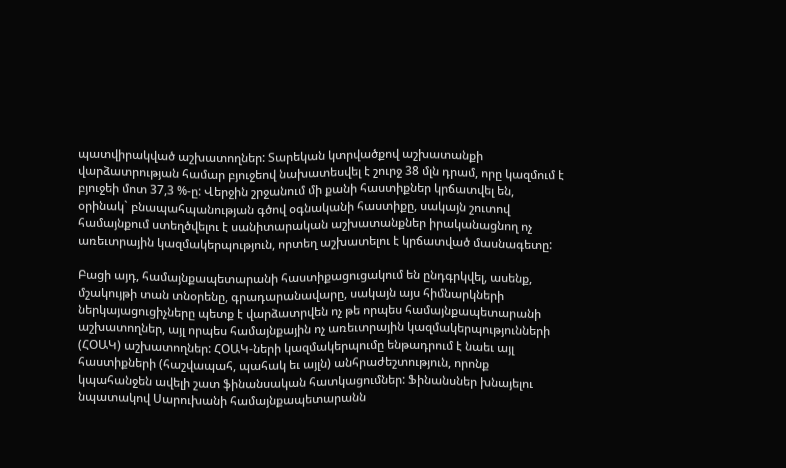պատվիրակված աշխատողներ: Տարեկան կտրվածքով աշխատանքի վարձատրության համար բյուջեով նախատեսվել է շուրջ 38 մլն դրամ, որը կազմում է բյուջեի մոտ 37,3 %-ը: Վերջին շրջանում մի քանի հաստիքներ կրճատվել են, օրինակ` բնապահպանության գծով օգնականի հաստիքը, սակայն շուտով համայնքում ստեղծվելու է սանիտարական աշխատանքներ իրականացնող ոչ առեւտրային կազմակերպություն, որտեղ աշխատելու է կրճատված մասնագետը:

Բացի այդ, համայնքապետարանի հաստիքացուցակում են ընդգրկվել, ասենք, մշակույթի տան տնօրենը, գրադարանավարը, սակայն այս հիմնարկների ներկայացուցիչները պետք է վարձատրվեն ոչ թե որպես համայնքապետարանի աշխատողներ, այլ որպես համայնքային ոչ առեւտրային կազմակերպությունների (ՀՕԱԿ) աշխատողներ: ՀՕԱԿ-ների կազմակերպումը ենթադրում է նաեւ այլ հաստիքների (հաշվապահ, պահակ եւ այլն) անհրաժեշտություն, որոնք կպահանջեն ավելի շատ ֆինանսական հատկացումներ: Ֆինանսներ խնայելու նպատակով Սարուխանի համայնքապետարանն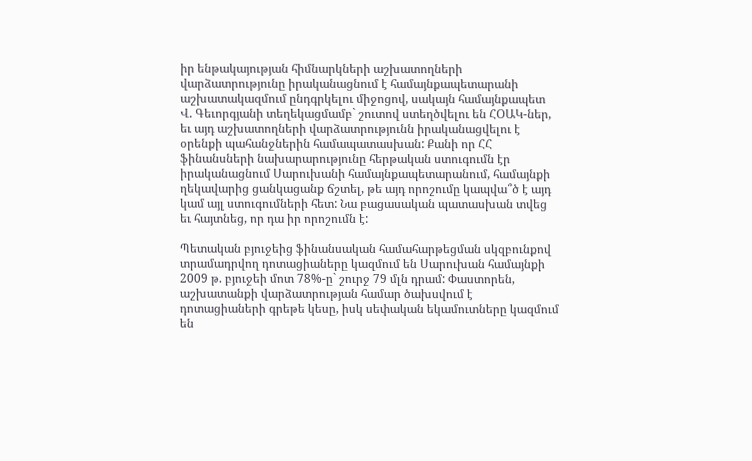իր ենթակայության հիմնարկների աշխատողների վարձատրությունը իրականացնում է համայնքապետարանի աշխատակազմում ընդգրկելու միջոցով, սակայն համայնքապետ Վ. Գեւորգյանի տեղեկացմամբ` շուտով ստեղծվելու են ՀՕԱԿ-ներ, եւ այդ աշխատողների վարձատրությունն իրականացվելու է օրենքի պահանջներին համապատասխան: Քանի որ ՀՀ ֆինանսների նախարարությունը հերթական ստուգումն էր իրականացնում Սարուխանի համայնքապետարանում, համայնքի ղեկավարից ցանկացանք ճշտել, թե այդ որոշումը կապվա՞ծ է այդ կամ այլ ստուգումների հետ: Նա բացասական պատասխան տվեց եւ հայտնեց, որ դա իր որոշումն է:

Պետական բյուջեից ֆինանսական համահարթեցման սկզբունքով տրամադրվող դոտացիաները կազմում են Սարուխան համայնքի 2009 թ. բյուջեի մոտ 78%-ը` շուրջ 79 մլն դրամ: Փաստորեն, աշխատանքի վարձատրության համար ծախսվում է դոտացիաների գրեթե կեսը, իսկ սեփական եկամուտները կազմում են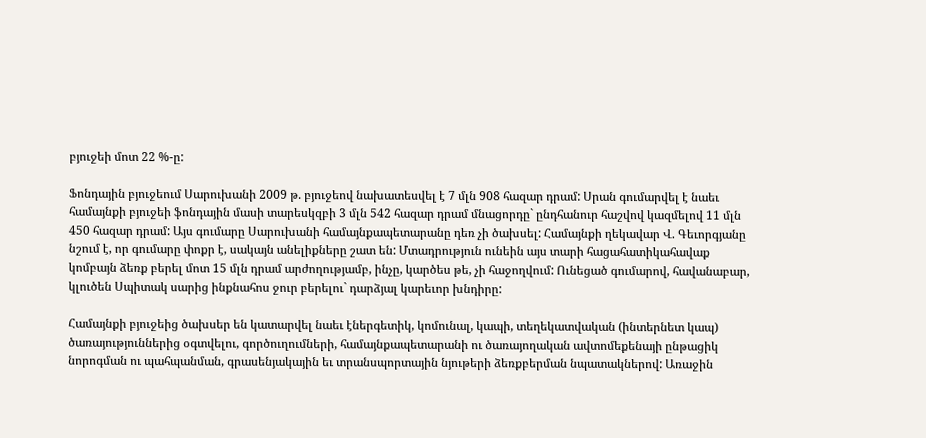բյուջեի մոտ 22 %-ը:

Ֆոնդային բյուջեում Սարուխանի 2009 թ. բյուջեով նախատեսվել է 7 մլն 908 հազար դրամ: Սրան գումարվել է նաեւ համայնքի բյուջեի ֆոնդային մասի տարեսկզբի 3 մլն 542 հազար դրամ մնացորդը` ընդհանուր հաշվով կազմելով 11 մլն 450 հազար դրամ: Այս գումարը Սարուխանի համայնքապետարանը դեռ չի ծախսել: Համայնքի ղեկավար Վ. Գեւորգյանը նշում է, որ գումարը փոքր է, սակայն անելիքները շատ են: Մտադրություն ունեին այս տարի հացահատիկահավաք կոմբայն ձեռք բերել մոտ 15 մլն դրամ արժողությամբ, ինչը, կարծես թե, չի հաջողվում: Ունեցած գումարով, հավանաբար, կլուծեն Սպիտակ սարից ինքնահոս ջուր բերելու` դարձյալ կարեւոր խնդիրը:

Համայնքի բյուջեից ծախսեր են կատարվել նաեւ էներգետիկ, կոմունալ, կապի, տեղեկատվական (ինտերնետ կապ) ծառայություններից օգտվելու, գործուղումների, համայնքապետարանի ու ծառայողական ավտոմեքենայի ընթացիկ նորոգման ու պահպանման, գրասենյակային եւ տրանսպորտային նյութերի ձեռքբերման նպատակներով: Առաջին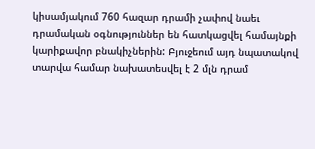կիսամյակում 760 հազար դրամի չափով նաեւ դրամական օգնություններ են հատկացվել համայնքի կարիքավոր բնակիչներին: Բյուջեում այդ նպատակով տարվա համար նախատեսվել է 2 մլն դրամ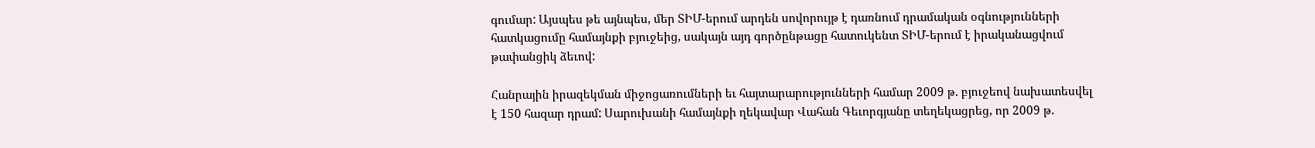գումար: Այսպես թե այնպես, մեր ՏԻՄ-երում արդեն սովորույթ է դառնում դրամական օգնությունների հատկացումը համայնքի բյուջեից, սակայն այդ գործընթացը հատուկենտ ՏԻՄ-երում է իրականացվում թափանցիկ ձեւով:

Հանրային իրազեկման միջոցառումների եւ հայտարարությունների համար 2009 թ. բյուջեով նախատեսվել է 150 հազար դրամ: Սարուխանի համայնքի ղեկավար Վահան Գեւորգյանը տեղեկացրեց, որ 2009 թ.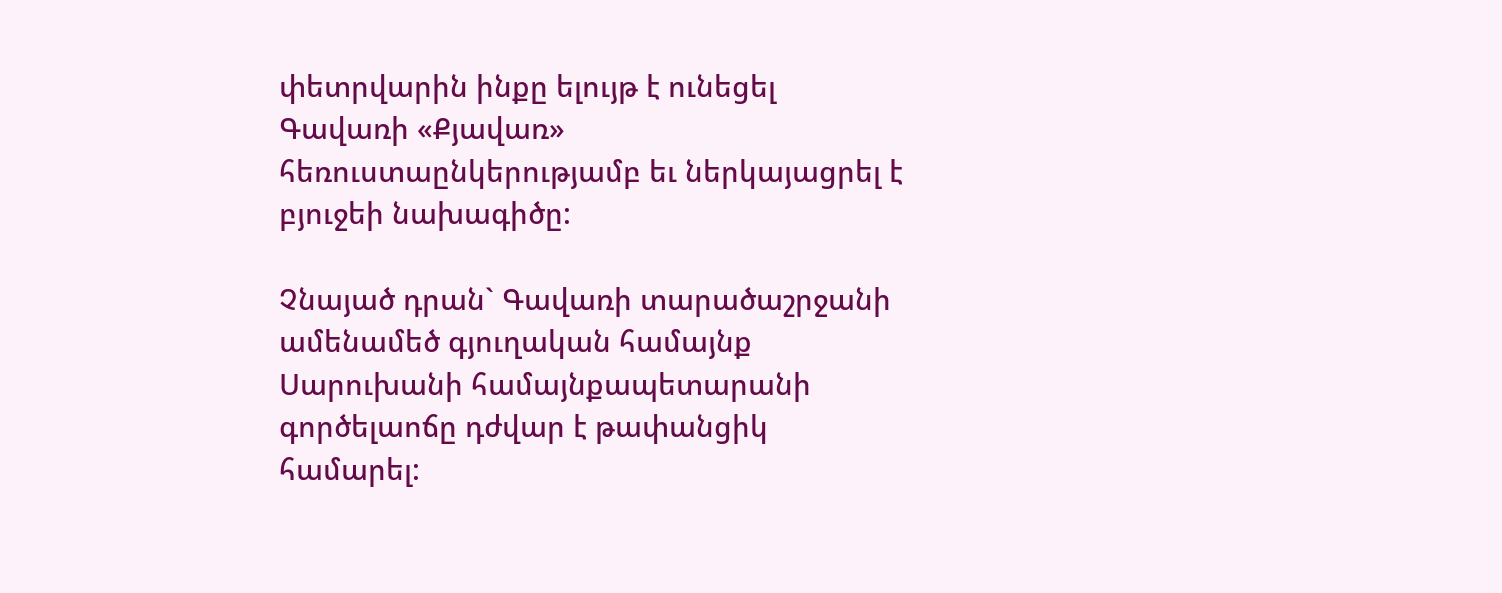փետրվարին ինքը ելույթ է ունեցել Գավառի «Քյավառ» հեռուստաընկերությամբ եւ ներկայացրել է բյուջեի նախագիծը:

Չնայած դրան` Գավառի տարածաշրջանի ամենամեծ գյուղական համայնք Սարուխանի համայնքապետարանի գործելաոճը դժվար է թափանցիկ համարել: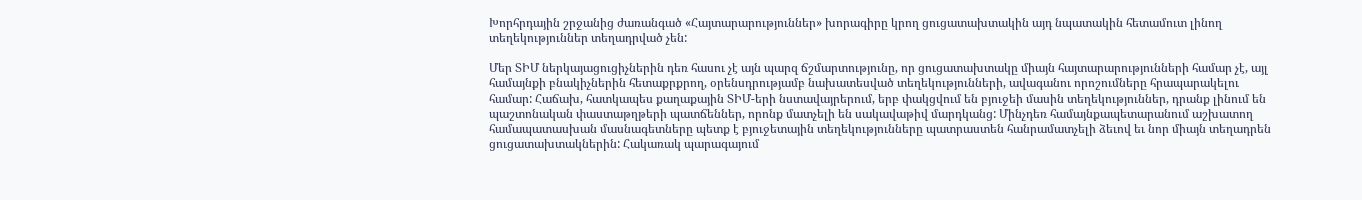Խորհրդային շրջանից ժառանգած «Հայտարարություններ» խորագիրը կրող ցուցատախտակին այդ նպատակին հետամուտ լինող տեղեկություններ տեղադրված չեն:

Մեր ՏԻՄ ներկայացուցիչներին դեռ հասու չէ այն պարզ ճշմարտությունը, որ ցուցատախտակը միայն հայտարարությունների համար չէ, այլ համայնքի բնակիչներին հետաքրքրող, օրենսդրությամբ նախատեսված տեղեկությունների, ավագանու որոշումները հրապարակելու համար: Հաճախ, հատկապես քաղաքային ՏԻՄ-երի նստավայրերում, երբ փակցվում են բյուջեի մասին տեղեկություններ, դրանք լինում են պաշտոնական փաստաթղթերի պատճեններ, որոնք մատչելի են սակավաթիվ մարդկանց: Մինչդեռ համայնքապետարանում աշխատող համապատասխան մասնագետները պետք է բյուջետային տեղեկությունները պատրաստեն հանրամատչելի ձեւով եւ նոր միայն տեղադրեն ցուցատախտակներին: Հակառակ պարագայում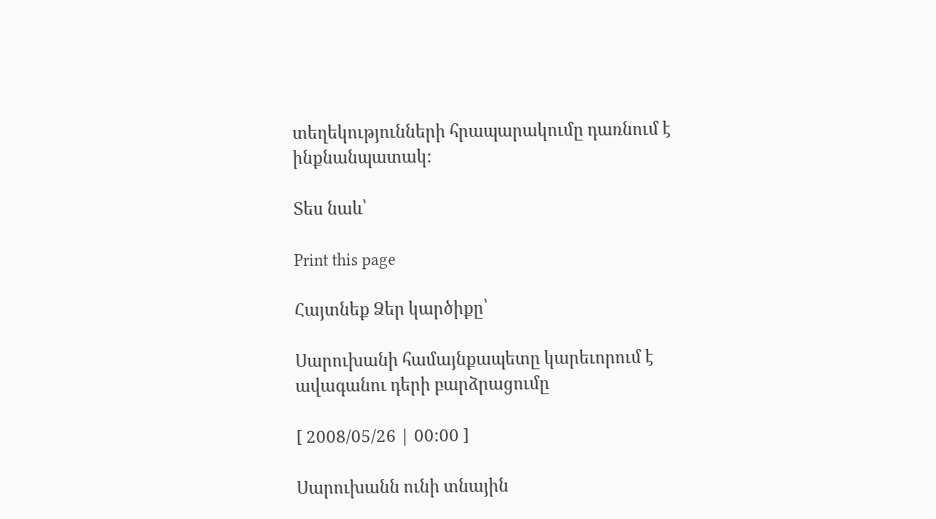տեղեկությունների հրապարակումը դառնում է ինքնանպատակ:

Տես նաև՝

Print this page

Հայտնեք Ձեր կարծիքը՝

Սարուխանի համայնքապետը կարեւորում է ավագանու դերի բարձրացումը

[ 2008/05/26 | 00:00 ]

Սարուխանն ունի տնային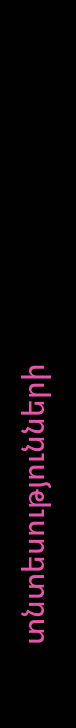տնտեսությունների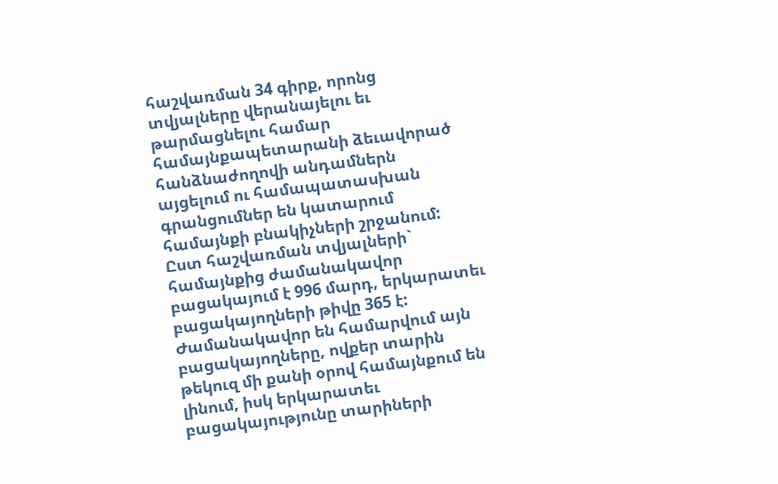հաշվառման 34 գիրք, որոնց տվյալները վերանայելու եւ թարմացնելու համար համայնքապետարանի ձեւավորած հանձնաժողովի անդամներն այցելում ու համապատասխան գրանցումներ են կատարում համայնքի բնակիչների շրջանում: Ըստ հաշվառման տվյալների` համայնքից ժամանակավոր բացակայում է 996 մարդ, երկարատեւ բացակայողների թիվը 365 է: Ժամանակավոր են համարվում այն բացակայողները, ովքեր տարին թեկուզ մի քանի օրով համայնքում են լինում, իսկ երկարատեւ բացակայությունը տարիների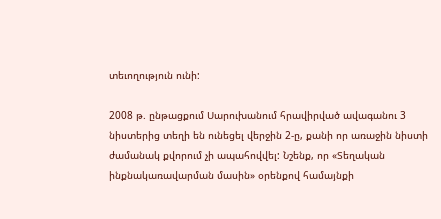տեւողություն ունի:

2008 թ. ընթացքում Սարուխանում հրավիրված ավագանու 3 նիստերից տեղի են ունեցել վերջին 2-ը, քանի որ առաջին նիստի ժամանակ քվորում չի ապահովվել: Նշենք, որ «Տեղական ինքնակառավարման մասին» օրենքով համայնքի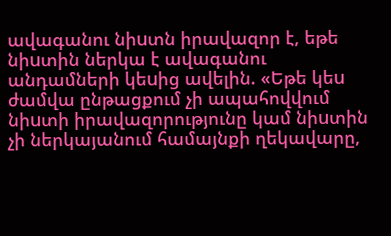ավագանու նիuտն իրավազոր է, եթե նիuտին ներկա է ավագանու անդամների կեuից ավելին. «Եթե կեu ժամվա ընթացքում չի ապահովվում նիuտի իրավազորությունը կամ նիuտին չի ներկայանում համայնքի ղեկավարը,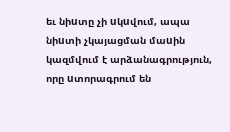եւ նիuտը չի uկuվում, ապա նիuտի չկայացման մաuին կազմվում է արձանագրություն, որը uտորագրում են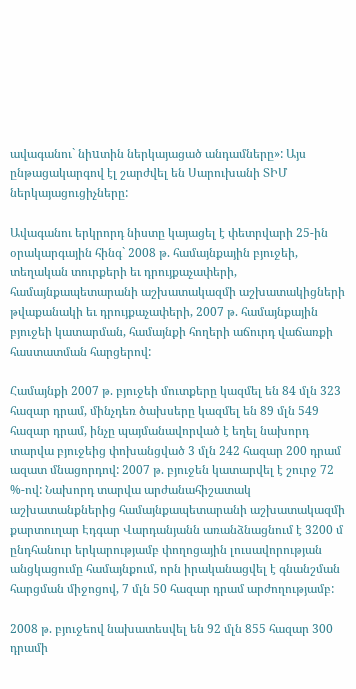ավագանու` նիuտին ներկայացած անդամները»: Այս ընթացակարգով էլ շարժվել են Սարուխանի ՏԻՄ ներկայացուցիչները:

Ավագանու երկրորդ նիստը կայացել է փետրվարի 25-ին օրակարգային հինգ` 2008 թ. համայնքային բյուջեի, տեղական տուրքերի եւ դրույքաչափերի, համայնքապետարանի աշխատակազմի աշխատակիցների թվաքանակի եւ դրույքաչափերի, 2007 թ. համայնքային բյուջեի կատարման, համայնքի հողերի աճուրդ վաճառքի հաստատման հարցերով:

Համայնքի 2007 թ. բյուջեի մուտքերը կազմել են 84 մլն 323 հազար դրամ, մինչդեռ ծախսերը կազմել են 89 մլն 549 հազար դրամ, ինչը պայմանավորված է եղել նախորդ տարվա բյուջեից փոխանցված 3 մլն 242 հազար 200 դրամ ազատ մնացորդով: 2007 թ. բյուջեն կատարվել է շուրջ 72 %-ով: Նախորդ տարվա արժանահիշատակ աշխատանքներից համայնքապետարանի աշխատակազմի քարտուղար Էդգար Վարդանյանն առանձնացնում է 3200 մ ընդհանուր երկարությամբ փողոցային լուսավորության անցկացումը համայնքում, որն իրականացվել է գնանշման հարցման միջոցով, 7 մլն 50 հազար դրամ արժողությամբ:

2008 թ. բյուջեով նախատեսվել են 92 մլն 855 հազար 300 դրամի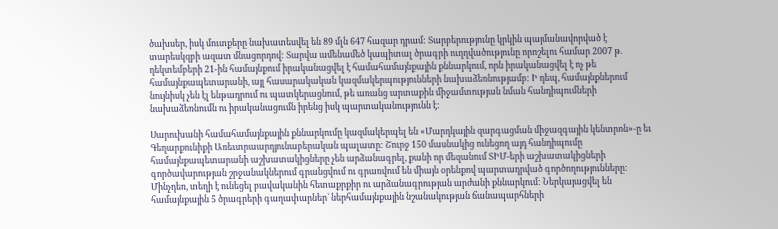ծախսեր, իսկ մուտքերը նախատեսվել են 89 մլն 647 հազար դրամ: Տարբերությունը կրկին պայմանավորված է տարեսկզբի ազատ մնացորդով: Տարվա ամենամեծ կապիտալ ծրագրի ուղղվածությունը որոշելու համար 2007 թ. դեկտեմբերի 21-ին համայնքում իրականացվել է համահամայնքային քննարկում, որն իրականացվել է ոչ թե համայնքապետարանի, այլ հասարակական կազմակերպությունների նախաձեռնությամբ: Ի դեպ, համայնքներում նույնիսկ չեն էլ ենթադրում ու պատկերացնում, թե առանց արտաքին միջամտության նման հանդիպումների նախաձեռնումն ու իրականացումն իրենց իսկ պարտականությունն է:

Սարուխանի համահամայնքային քննարկումը կազմակերպել են «Մարդկային զարգացման միջազգային կենտրոն»-ը եւ Գեղարքունիքի Առեւտրաարդյունաբերական պալատը: Շուրջ 150 մասնակից ունեցող այդ հանդիպումը համայնքապետարանի աշխատակիցները չեն արձանագրել, քանի որ մեզանում ՏԻՄ-երի աշխատակիցների գործավարության շրջանակներում գրանցվում ու գրառվում են միայն օրենքով պարտադրված գործողությունները: Մինչդեռ, տեղի է ունեցել բավականին հետաքրքիր ու արձանագրության արժանի քննարկում: Ներկայացվել են համայնքային 5 ծրագրերի գաղափարներ` ներհամայնքային նշանակության ճանապարհների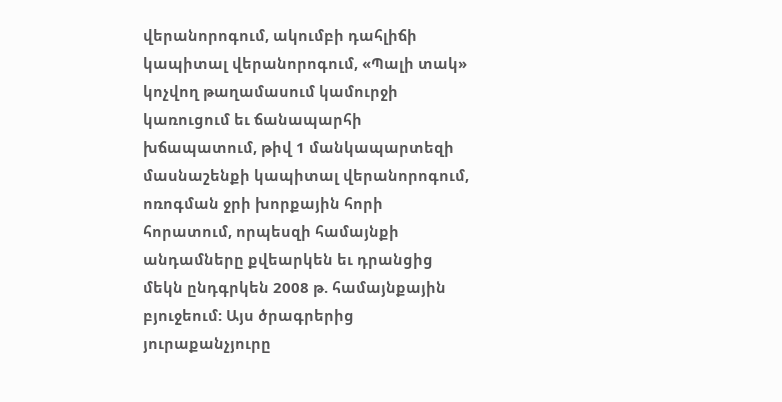վերանորոգում, ակումբի դահլիճի կապիտալ վերանորոգում, «Պալի տակ» կոչվող թաղամասում կամուրջի կառուցում եւ ճանապարհի խճապատում, թիվ 1 մանկապարտեզի մասնաշենքի կապիտալ վերանորոգում, ոռոգման ջրի խորքային հորի հորատում, որպեսզի համայնքի անդամները քվեարկեն եւ դրանցից մեկն ընդգրկեն 2008 թ. համայնքային բյուջեում: Այս ծրագրերից յուրաքանչյուրը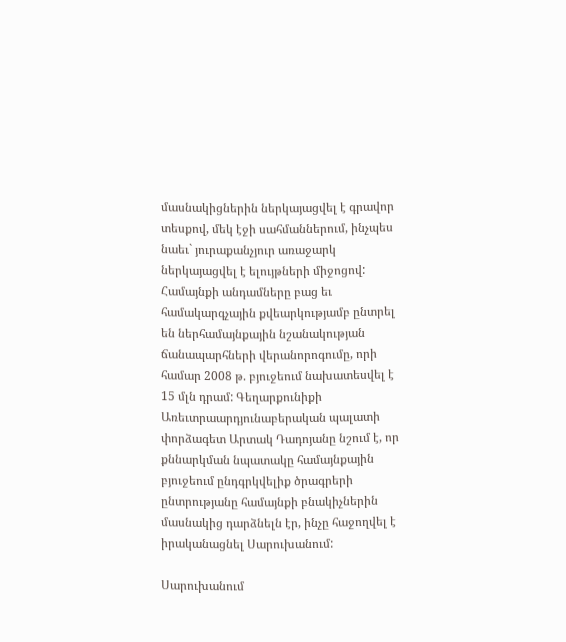մասնակիցներին ներկայացվել է գրավոր տեսքով, մեկ էջի սահմաններում, ինչպես նաեւ` յուրաքանչյուր առաջարկ ներկայացվել է ելույթների միջոցով: Համայնքի անդամները բաց եւ համակարգչային քվեարկությամբ ընտրել են ներհամայնքային նշանակության ճանապարհների վերանորոգումը, որի համար 2008 թ. բյուջեում նախատեսվել է 15 մլն դրամ: Գեղարքունիքի Առեւտրաարդյունաբերական պալատի փորձագետ Արտակ Դադոյանը նշում է, որ քննարկման նպատակը համայնքային բյուջեում ընդգրկվելիք ծրագրերի ընտրությանը համայնքի բնակիչներին մասնակից դարձնելն էր, ինչը հաջողվել է իրականացնել Սարուխանում:

Սարուխանում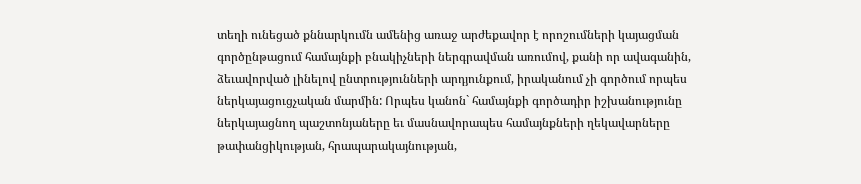տեղի ունեցած քննարկումն ամենից առաջ արժեքավոր է որոշումների կայացման գործընթացում համայնքի բնակիչների ներգրավման առումով, քանի որ ավագանին, ձեւավորված լինելով ընտրությունների արդյունքում, իրականում չի գործում որպես ներկայացուցչական մարմին: Որպես կանոն` համայնքի գործադիր իշխանությունը ներկայացնող պաշտոնյաները եւ մասնավորապես համայնքների ղեկավարները թափանցիկության, հրապարակայնության,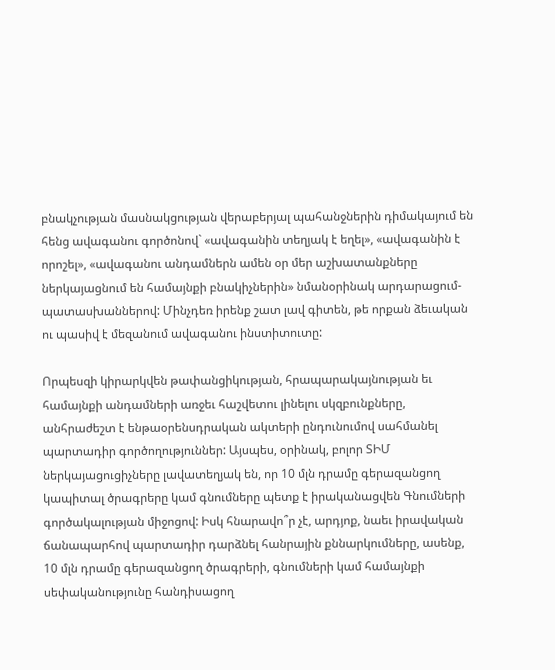բնակչության մասնակցության վերաբերյալ պահանջներին դիմակայում են հենց ավագանու գործոնով` «ավագանին տեղյակ է եղել», «ավագանին է որոշել», «ավագանու անդամներն ամեն օր մեր աշխատանքները ներկայացնում են համայնքի բնակիչներին» նմանօրինակ արդարացում-պատասխաններով: Մինչդեռ իրենք շատ լավ գիտեն, թե որքան ձեւական ու պասիվ է մեզանում ավագանու ինստիտուտը:

Որպեսզի կիրարկվեն թափանցիկության, հրապարակայնության եւ համայնքի անդամների առջեւ հաշվետու լինելու սկզբունքները, անհրաժեշտ է ենթաօրենսդրական ակտերի ընդունումով սահմանել պարտադիր գործողություններ: Այսպես, օրինակ, բոլոր ՏԻՄ ներկայացուցիչները լավատեղյակ են, որ 10 մլն դրամը գերազանցող կապիտալ ծրագրերը կամ գնումները պետք է իրականացվեն Գնումների գործակալության միջոցով: Իսկ հնարավո՞ր չէ, արդյոք, նաեւ իրավական ճանապարհով պարտադիր դարձնել հանրային քննարկումները, ասենք, 10 մլն դրամը գերազանցող ծրագրերի, գնումների կամ համայնքի սեփականությունը հանդիսացող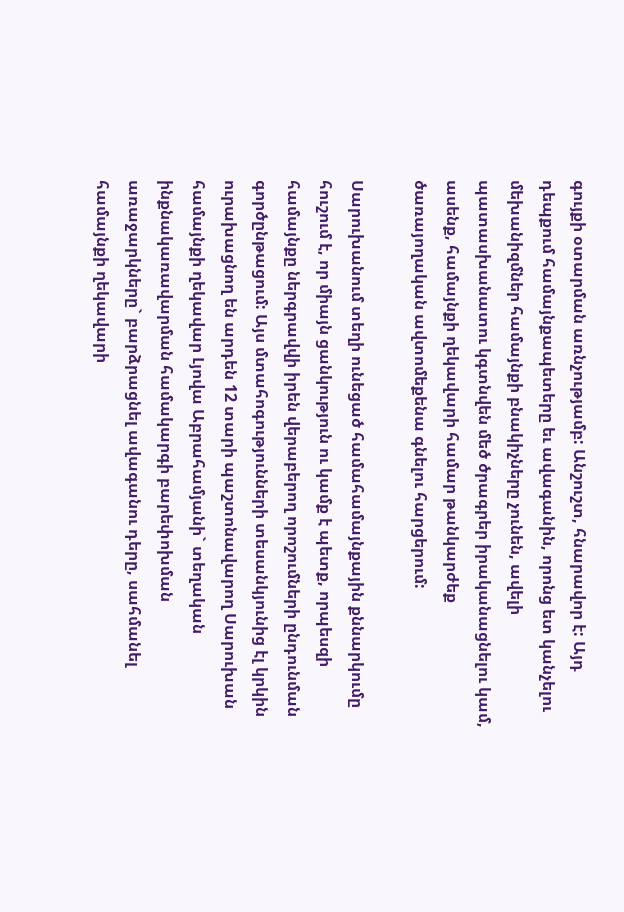գույքի օտարման առնչությամբ: Անշուշտ, հնարավոր է: Այդ դեպքում համայնքապետերը եւ ավագանին, որոնց ետ կանչելու մեխանիզմներ համայնքի բնակիչները չունեն, ավելի պատասխանատու կգտնվեն մեծ ծրագրեր իրականացնելու կամ, ասենք, համայնքի ղեկավարի համար թանկարժեք ծառայողական ավտոմեքենա գնելու հարցերում:

Սարուխանում տեղի ունեցած համահամայնքային քննարկումը հուշում է, որ միայն ցանկություն ու կամք է պետք, որպեսզի համայնքը ներգրավվի իրեն վերաբերող որոշումների ընդունման գործընթացում: Այս մտահոգությունների տեսանկյունից էլ կրկին ուրախացնող են արդեն 12 տարի պաշտոնավարող Սարուխան համայնքի ղեկավար Լյովա Աբրահամյանի` տեղական ինքնակառավարման համակարգի բարեփոխման առաջարկները` բարձրացնել ավագանու դերը, սահմանել համայնքի ղեկավարի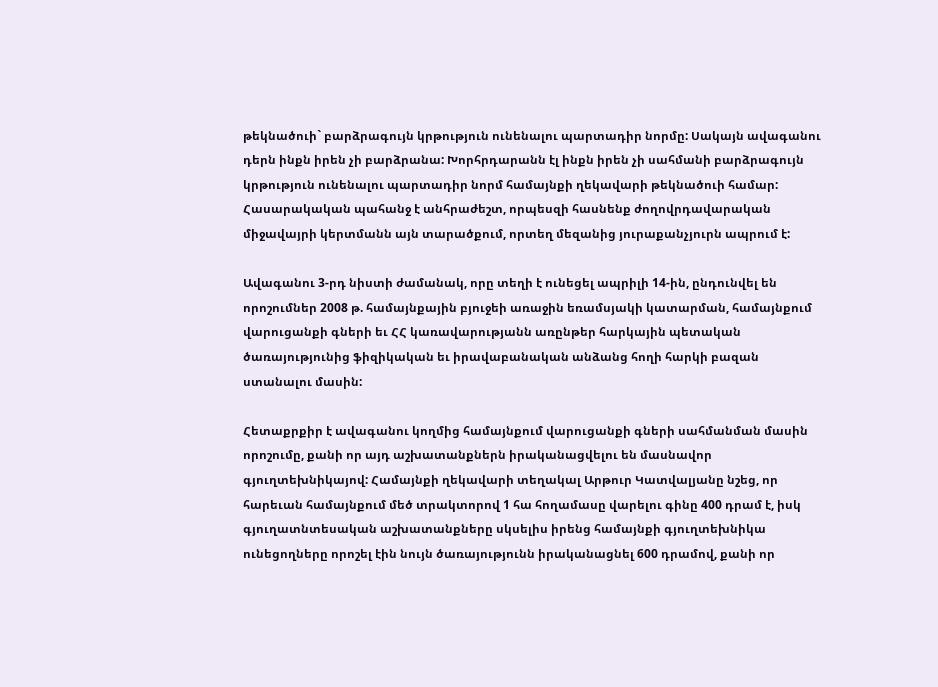թեկնածուի` բարձրագույն կրթություն ունենալու պարտադիր նորմը: Սակայն ավագանու դերն ինքն իրեն չի բարձրանա: Խորհրդարանն էլ ինքն իրեն չի սահմանի բարձրագույն կրթություն ունենալու պարտադիր նորմ համայնքի ղեկավարի թեկնածուի համար: Հասարակական պահանջ է անհրաժեշտ, որպեսզի հասնենք ժողովրդավարական միջավայրի կերտմանն այն տարածքում, որտեղ մեզանից յուրաքանչյուրն ապրում է:

Ավագանու 3-րդ նիստի ժամանակ, որը տեղի է ունեցել ապրիլի 14-ին, ընդունվել են որոշումներ 2008 թ. համայնքային բյուջեի առաջին եռամսյակի կատարման, համայնքում վարուցանքի գների եւ ՀՀ կառավարությանն առընթեր հարկային պետական ծառայությունից ֆիզիկական եւ իրավաբանական անձանց հողի հարկի բազան ստանալու մասին:

Հետաքրքիր է ավագանու կողմից համայնքում վարուցանքի գների սահմանման մասին որոշումը, քանի որ այդ աշխատանքներն իրականացվելու են մասնավոր գյուղտեխնիկայով: Համայնքի ղեկավարի տեղակալ Արթուր Կատվալյանը նշեց, որ հարեւան համայնքում մեծ տրակտորով 1 հա հողամասը վարելու գինը 400 դրամ է, իսկ գյուղատնտեսական աշխատանքները սկսելիս իրենց համայնքի գյուղտեխնիկա ունեցողները որոշել էին նույն ծառայությունն իրականացնել 600 դրամով, քանի որ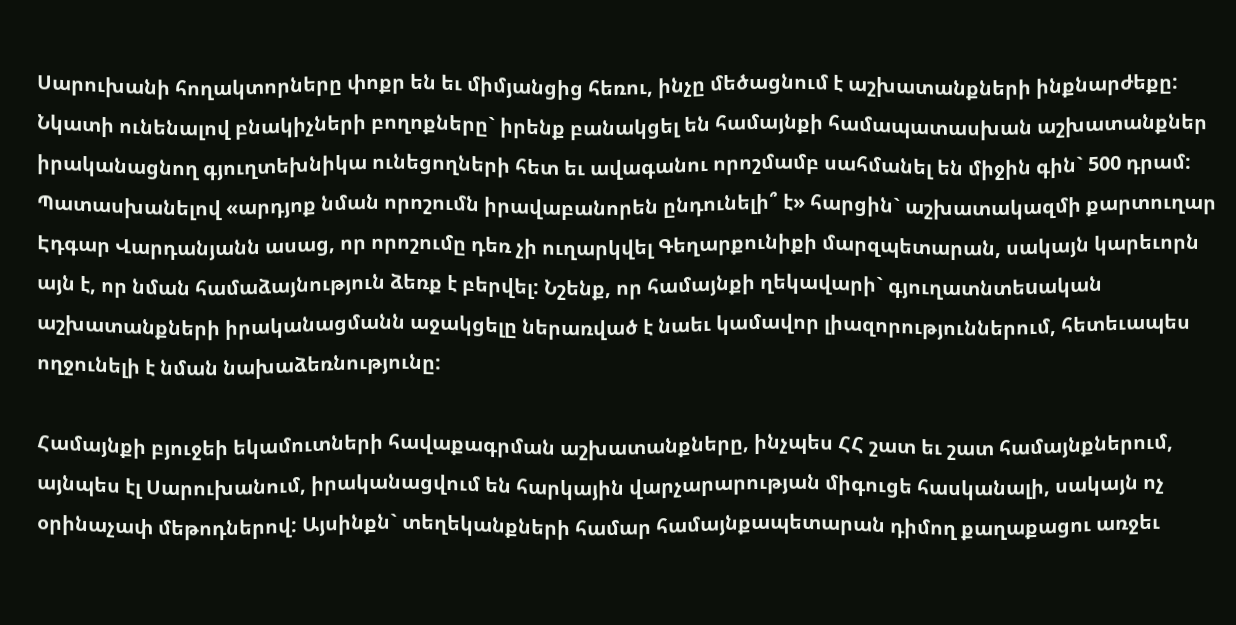Սարուխանի հողակտորները փոքր են եւ միմյանցից հեռու, ինչը մեծացնում է աշխատանքների ինքնարժեքը: Նկատի ունենալով բնակիչների բողոքները` իրենք բանակցել են համայնքի համապատասխան աշխատանքներ իրականացնող գյուղտեխնիկա ունեցողների հետ եւ ավագանու որոշմամբ սահմանել են միջին գին` 500 դրամ: Պատասխանելով «արդյոք նման որոշումն իրավաբանորեն ընդունելի՞ է» հարցին` աշխատակազմի քարտուղար Էդգար Վարդանյանն ասաց, որ որոշումը դեռ չի ուղարկվել Գեղարքունիքի մարզպետարան, սակայն կարեւորն այն է, որ նման համաձայնություն ձեռք է բերվել: Նշենք, որ համայնքի ղեկավարի` գյուղատնտեuական աշխատանքների իրականացմանն աջակցելը ներառված է նաեւ կամավոր լիազորություններում, հետեւապես ողջունելի է նման նախաձեռնությունը:

Համայնքի բյուջեի եկամուտների հավաքագրման աշխատանքները, ինչպես ՀՀ շատ եւ շատ համայնքներում, այնպես էլ Սարուխանում, իրականացվում են հարկային վարչարարության միգուցե հասկանալի, սակայն ոչ օրինաչափ մեթոդներով: Այսինքն` տեղեկանքների համար համայնքապետարան դիմող քաղաքացու առջեւ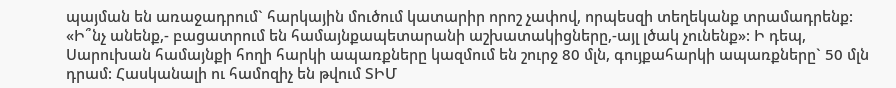պայման են առաջադրում` հարկային մուծում կատարիր որոշ չափով, որպեսզի տեղեկանք տրամադրենք: «Ի՞նչ անենք,- բացատրում են համայնքապետարանի աշխատակիցները,-այլ լծակ չունենք»: Ի դեպ, Սարուխան համայնքի հողի հարկի ապառքները կազմում են շուրջ 80 մլն, գույքահարկի ապառքները` 50 մլն դրամ: Հասկանալի ու համոզիչ են թվում ՏԻՄ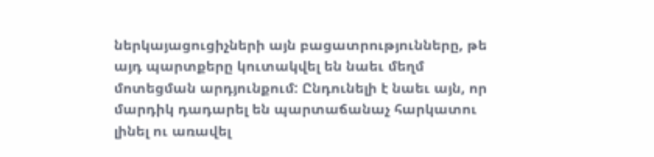ներկայացուցիչների այն բացատրությունները, թե այդ պարտքերը կուտակվել են նաեւ մեղմ մոտեցման արդյունքում: Ընդունելի է նաեւ այն, որ մարդիկ դադարել են պարտաճանաչ հարկատու լինել ու առավել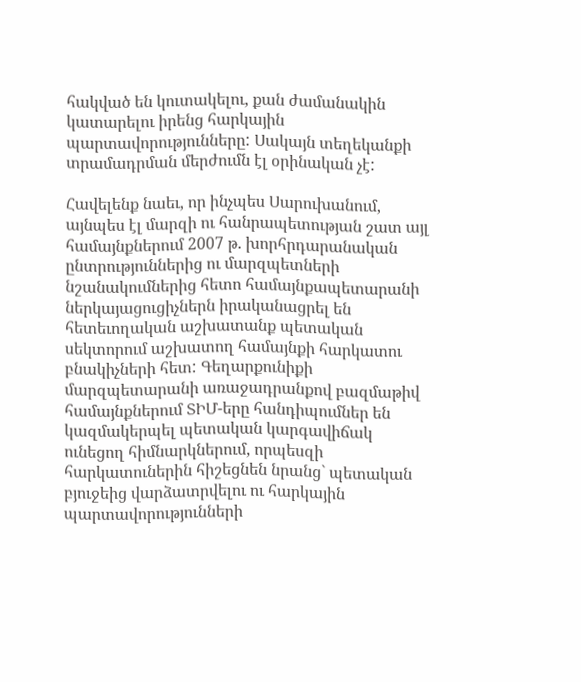հակված են կուտակելու, քան ժամանակին կատարելու իրենց հարկային պարտավորությունները: Սակայն տեղեկանքի տրամադրման մերժումն էլ օրինական չէ:

Հավելենք նաեւ, որ ինչպես Սարուխանում, այնպես էլ մարզի ու հանրապետության շատ այլ համայնքներում 2007 թ. խորհրդարանական ընտրություններից ու մարզպետների նշանակումներից հետո համայնքապետարանի ներկայացուցիչներն իրականացրել են հետեւողական աշխատանք պետական սեկտորում աշխատող համայնքի հարկատու բնակիչների հետ: Գեղարքունիքի մարզպետարանի առաջադրանքով բազմաթիվ համայնքներում ՏԻՄ-երը հանդիպումներ են կազմակերպել պետական կարգավիճակ ունեցող հիմնարկներում, որպեսզի հարկատուներին հիշեցնեն նրանց` պետական բյուջեից վարձատրվելու ու հարկային պարտավորությունների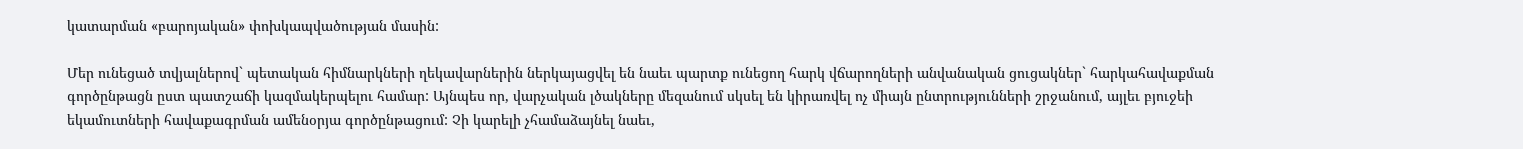կատարման «բարոյական» փոխկապվածության մասին:

Մեր ունեցած տվյալներով` պետական հիմնարկների ղեկավարներին ներկայացվել են նաեւ պարտք ունեցող հարկ վճարողների անվանական ցուցակներ` հարկահավաքման գործընթացն ըստ պատշաճի կազմակերպելու համար: Այնպես որ, վարչական լծակները մեզանում սկսել են կիրառվել ոչ միայն ընտրությունների շրջանում, այլեւ բյուջեի եկամուտների հավաքագրման ամենօրյա գործընթացում: Չի կարելի չհամաձայնել նաեւ,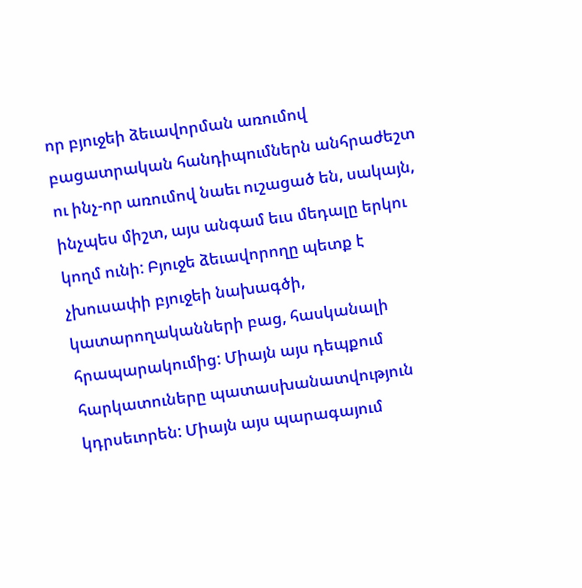որ բյուջեի ձեւավորման առումով բացատրական հանդիպումներն անհրաժեշտ ու ինչ-որ առումով նաեւ ուշացած են, սակայն, ինչպես միշտ, այս անգամ եւս մեդալը երկու կողմ ունի: Բյուջե ձեւավորողը պետք է չխուսափի բյուջեի նախագծի, կատարողականների բաց, հասկանալի հրապարակումից: Միայն այս դեպքում հարկատուները պատասխանատվություն կդրսեւորեն: Միայն այս պարագայում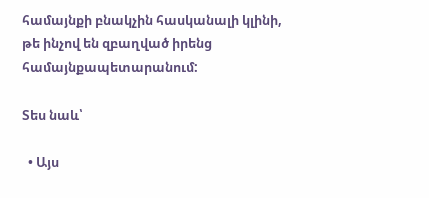համայնքի բնակչին հասկանալի կլինի, թե ինչով են զբաղված իրենց համայնքապետարանում:

Տես նաև՝

  • Այս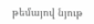թեմայով նյութ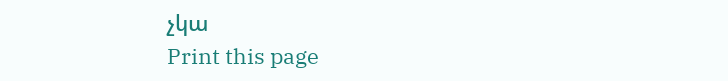չկա
Print this page